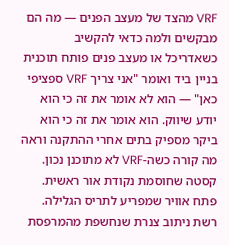VRF מהצד של מעצב הפנים — מה הם מבקשים ולמה כדאי להקשיב
כשאדריכל או מעצב פנים פותח תוכנית בניין ביד ואומר "אני צריך VRF ספציפי כאן" — הוא לא אומר את זה כי הוא יודע שיווק. הוא אומר את זה כי הוא ביקר מספיק בתים אחרי ההתקנה וראה מה קורה כשה-VRF לא מתוכנן נכון. קסטה שחוסמת נקודת אור ראשית. פתח אוויר שמפריע לתריס הגלילה. רשת ניתוב צנרת שנחשפת מהמרפסת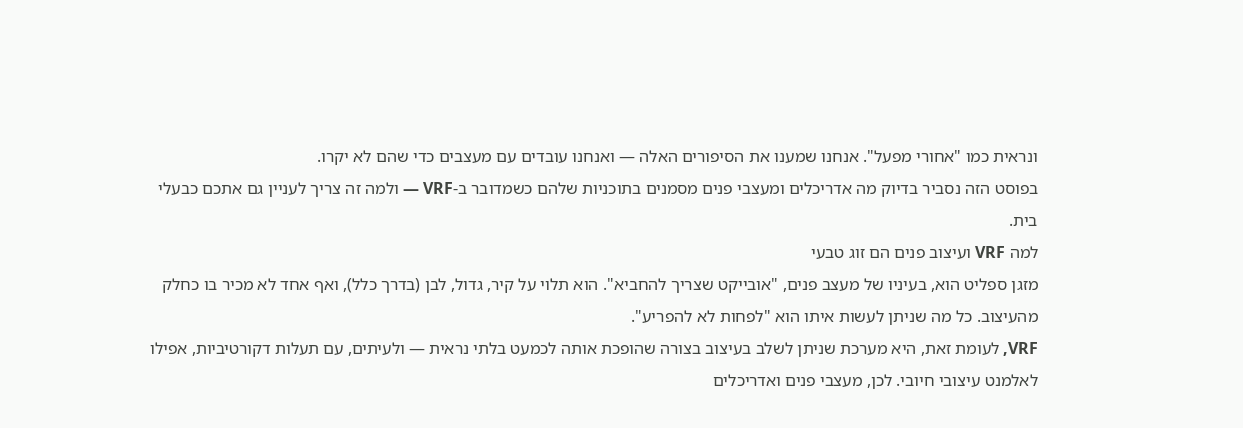ונראית כמו "אחורי מפעל". אנחנו שמענו את הסיפורים האלה — ואנחנו עובדים עם מעצבים כדי שהם לא יקרו.
בפוסט הזה נסביר בדיוק מה אדריכלים ומעצבי פנים מסמנים בתוכניות שלהם כשמדובר ב-VRF — ולמה זה צריך לעניין גם אתכם כבעלי בית.
למה VRF ועיצוב פנים הם זוג טבעי
מזגן ספליט הוא, בעיניו של מעצב פנים, "אובייקט שצריך להחביא". הוא תלוי על קיר, גדול, לבן (בדרך כלל), ואף אחד לא מכיר בו כחלק מהעיצוב. כל מה שניתן לעשות איתו הוא "לפחות לא להפריע".
VRF, לעומת זאת, היא מערכת שניתן לשלב בעיצוב בצורה שהופכת אותה לכמעט בלתי נראית — ולעיתים, עם תעלות דקורטיביות, אפילו לאלמנט עיצובי חיובי. לכן, מעצבי פנים ואדריכלים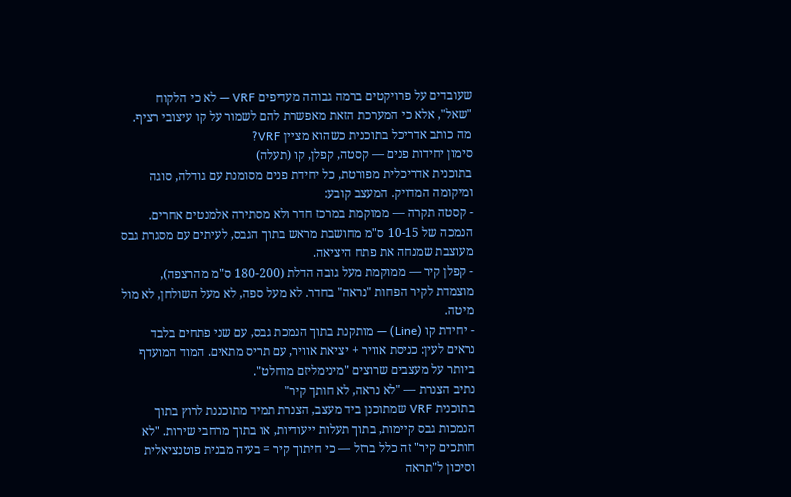שעובדים על פרויקטים ברמה גבוהה מעדיפים VRF — לא כי הלקוח "שאל", אלא כי המערכת הזאת מאפשרת להם לשמור על קו עיצובי רציף.
מה כותב אדריכל בתוכנית כשהוא מציין VRF?
סימון יחידות פנים — קסטה, קפלן, קו (תעלה)
בתוכנית אדריכלית מפורטת, כל יחידת פנים מסומנת עם גודלה, סוגה ומיקומה המדויק. המעצב קובע:
- קסטה תקרה — ממוקמת במרכז חדר ולא מסתירה אלמנטים אחרים. הנמכה של 10-15 ס"מ מחושבת מראש בתוך הגבס, לעיתים עם מסגרת גבס מעוצבת שמנחה את פתח היציאה.
- קפלן קיר — ממוקמת מעל גובה הדלת (180-200 ס"מ מהרצפה), מוצמדת לקיר הפחות "נראה" בחדר. לא מעל ספה, לא מעל השולחן, לא מול מיטה.
- יחידת קו (Line) — מותקנת בתוך הנמכת גבס, עם שני פתחים בלבד נראים לעין: כניסת אוויר + יציאת אוויר, עם תריס מתאים. המוד המועדף ביותר על מעצבים שרוצים "מינימליזם מוחלט".
נתיב הצנרת — "לא נראה, לא חותך קיר"
בתוכנית VRF שמתוכנן ביד מעצב, הצנרת תמיד מתוכננת לרוץ בתוך הנמכות גבס קיימות, בתוך תעלות ייעודיות, או בתוך מרחבי שירות. "לא חותכים קיר" זה כלל ברזל — כי חיתוך קיר = בעיה מבנית פוטנציאלית וסיכון ל"תראה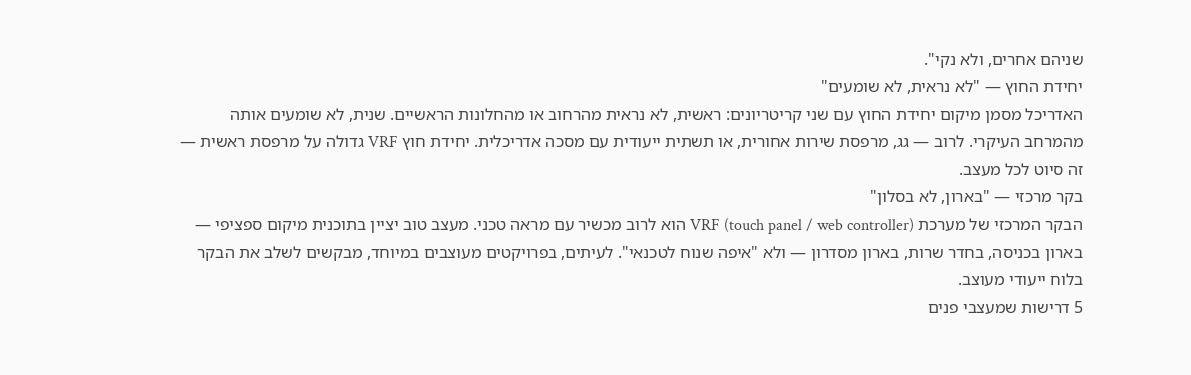שניהם אחרים, ולא נקי".
יחידת החוץ — "לא נראית, לא שומעים"
האדריכל מסמן מיקום יחידת החוץ עם שני קריטריונים: ראשית, לא נראית מהרחוב או מהחלונות הראשיים. שנית, לא שומעים אותה מהמרחב העיקרי. לרוב — גג, מרפסת שירות אחורית, או תשתית ייעודית עם מסכה אדריכלית. יחידת חוץ VRF גדולה על מרפסת ראשית — זה סיוט לכל מעצב.
בקר מרכזי — "בארון, לא בסלון"
הבקר המרכזי של מערכת VRF (touch panel / web controller) הוא לרוב מכשיר עם מראה טכני. מעצב טוב יציין בתוכנית מיקום ספציפי — בארון בכניסה, בחדר שרות, בארון מסדרון — ולא "איפה שנוח לטכנאי". לעיתים, בפרויקטים מעוצבים במיוחד, מבקשים לשלב את הבקר בלוח ייעודי מעוצב.
5 דרישות שמעצבי פנים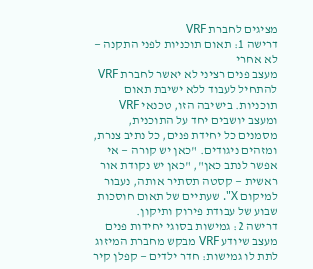מציגים לחברת VRF
דרישה 1: תאום תוכניות לפני התקנה — לא אחרי
מעצב פנים רציני לא יאשר לחברת VRF להתחיל לעבוד ללא ישיבת תאום תוכניות. בישיבה הזו, טכנאי VRF ומעצב יושבים יחד על התוכנית, מסמנים כל יחידת פנים, כל נתיב צנרת, ומזהים ניגודים. "כאן יש קורה — אי אפשר לנתב כאן", "כאן יש נקודת אור ראשית — קסטה תסתיר אותה, נעבור למיקום X". שעתיים של תאום חוסכות שבוע של עבודת פירוק ותיקון.
דרישה 2: גמישות בסוגי יחידות פנים
מעצב שיודע VRF מבקש מחברת המיזוג לתת לו גמישות: חדר ילדים — קפלן קיר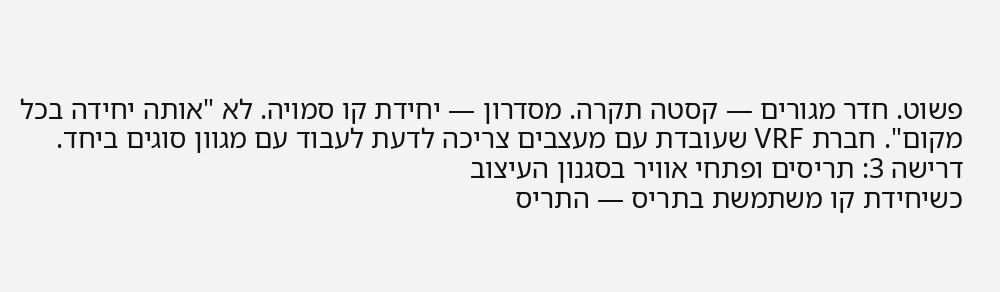פשוט. חדר מגורים — קסטה תקרה. מסדרון — יחידת קו סמויה. לא "אותה יחידה בכל מקום". חברת VRF שעובדת עם מעצבים צריכה לדעת לעבוד עם מגוון סוגים ביחד.
דרישה 3: תריסים ופתחי אוויר בסגנון העיצוב
כשיחידת קו משתמשת בתריס — התריס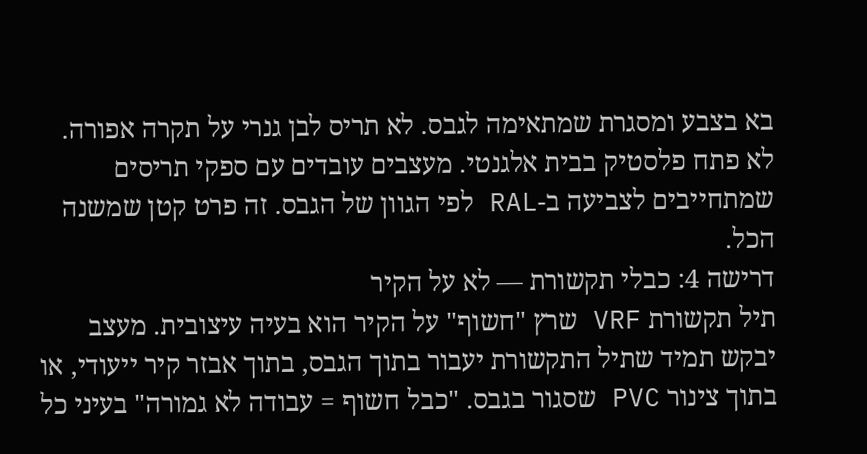בא בצבע ומסגרת שמתאימה לגבס. לא תריס לבן גנרי על תקרה אפורה. לא פתח פלסטיק בבית אלגנטי. מעצבים עובדים עם ספקי תריסים שמתחייבים לצביעה ב-RAL לפי הגוון של הגבס. זה פרט קטן שמשנה הכל.
דרישה 4: כבלי תקשורת — לא על הקיר
תיל תקשורת VRF שרץ "חשוף" על הקיר הוא בעיה עיצובית. מעצב יבקש תמיד שתיל התקשורת יעבור בתוך הגבס, בתוך אבזר קיר ייעודי, או בתוך צינור PVC שסגור בגבס. "כבל חשוף = עבודה לא גמורה" בעיני כל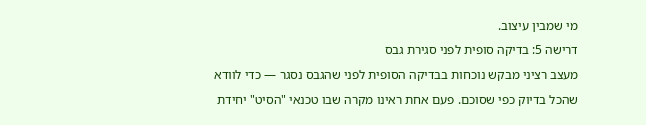מי שמבין עיצוב.
דרישה 5: בדיקה סופית לפני סגירת גבס
מעצב רציני מבקש נוכחות בבדיקה הסופית לפני שהגבס נסגר — כדי לוודא שהכל בדיוק כפי שסוכם. פעם אחת ראינו מקרה שבו טכנאי "הסיט" יחידת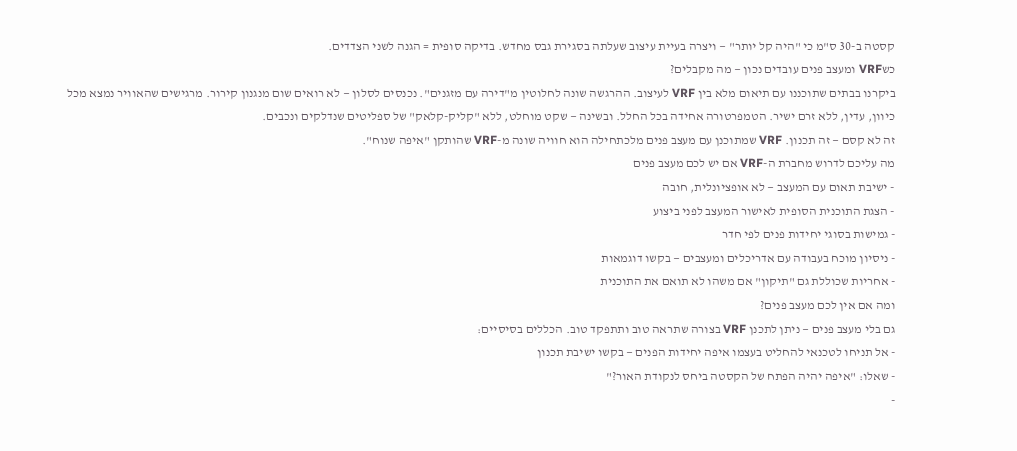קסטה ב-30 ס"מ כי "היה קל יותר" — ויצרה בעיית עיצוב שעלתה בסגירת גבס מחדש. בדיקה סופית = הגנה לשני הצדדים.
כשVRF ומעצב פנים עובדים נכון — מה מקבלים?
ביקרנו בבתים שתוכננו עם תיאום מלא בין VRF לעיצוב. ההרגשה שונה לחלוטין מ"דירה עם מזגנים". נכנסים לסלון — לא רואים שום מנגנון קירור. מרגישים שהאוויר נמצא מכל כיוון, עדין, ללא זרם ישיר. הטמפרטורה אחידה בכל החלל. ובשינה — שקט מוחלט, ללא "קליק-קלאק" של ספליטים שנדלקים ונכבים.
זה לא קסם — זה תכנון. VRF שמתוכנן עם מעצב פנים מלכתחילה הוא חוויה שונה מ-VRF שהותקן "איפה שנוח".
מה עליכם לדרוש מחברת ה-VRF אם יש לכם מעצב פנים
- ישיבת תאום עם המעצב — לא אופציונלית, חובה
- הצגת התוכנית הסופית לאישור המעצב לפני ביצוע
- גמישות בסוגי יחידות פנים לפי חדר
- ניסיון מוכח בעבודה עם אדריכלים ומעצבים — בקשו דוגמאות
- אחריות שכוללת גם "תיקון" אם משהו לא תואם את התוכנית
ומה אם אין לכם מעצב פנים?
גם בלי מעצב פנים — ניתן לתכנן VRF בצורה שתראה טוב ותתפקד טוב. הכללים בסיסיים:
- אל תניחו לטכנאי להחליט בעצמו איפה יחידות הפנים — בקשו ישיבת תכנון
- שאלו: "איפה יהיה הפתח של הקסטה ביחס לנקודת האור?"
-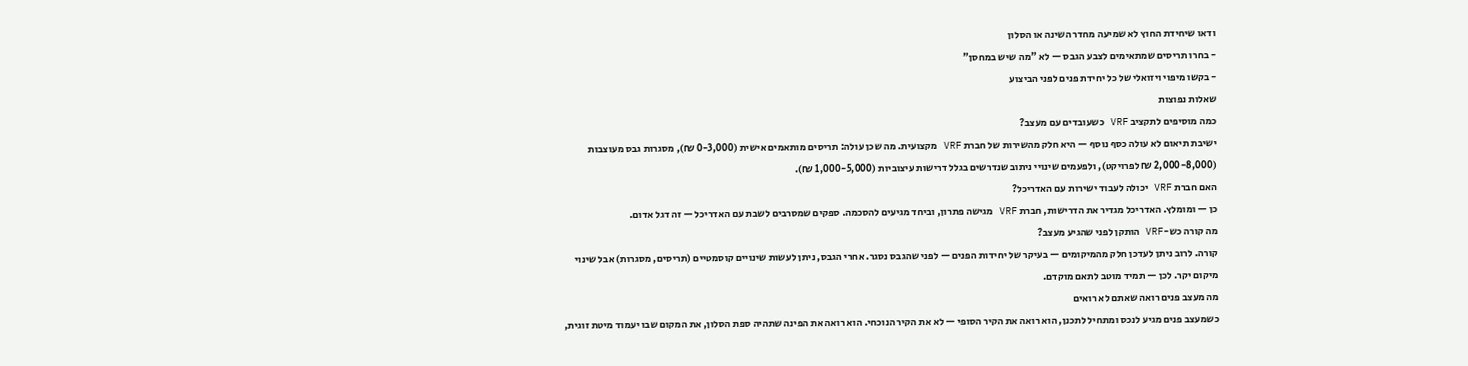ודאו שיחידת החוץ לא שמיעה מחדר השינה או הסלון
- בחרו תריסים שמתאימים לצבע הגבס — לא "מה שיש במחסן"
- בקשו מיפוי ויזואלי של כל יחידת פנים לפני הביצוע
שאלות נפוצות
כמה מוסיפים לתקציב VRF כשעובדים עם מעצב?
ישיבת תיאום לא עולה כסף נוסף — היא חלק מהשירות של חברת VRF מקצועית. מה שכן עולה: תריסים מותאמים אישית (0-3,000 ₪), מסגרות גבס מעוצבות (2,000-8,000 ₪ לפרויקט), ולפעמים שינויי ניתוב שנדרשים בגלל דרישות עיצוביות (1,000-5,000 ₪).
האם חברת VRF יכולה לעבוד ישירות עם האדריכל?
כן — ומומלץ. האדריכל מגדיר את הדרישות, חברת VRF מגישה פתרון, וביחד מגיעים להסכמה. ספקים שמסרבים לשבת עם האדריכל — זה דגל אדום.
מה קורה כש-VRF הותקן לפני שהגיע מעצב?
קורה. לרוב ניתן לעדכן חלק מהמיקומים — בעיקר של יחידות הפנים — לפני שהגבס נסגר. אחרי הגבס, ניתן לעשות שינויים קוסמטיים (תריסים, מסגרות) אבל שינוי מיקום יקר. לכן — תמיד מוטב לתאם מוקדם.
מה מעצב פנים רואה שאתם לא רואים
כשמעצב פנים מגיע לנכס ומתחיל לתכנן, הוא רואה את הקיר הסופי — לא את הקיר הנוכחי. הוא רואה את הפינה שתהיה ספת הסלון, את המקום שבו יעמוד מיטת זוגית,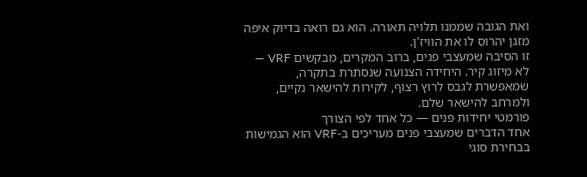ואת הגובה שממנו תלויה תאורה. הוא גם רואה בדיוק איפה מזגן יהרוס לו את הוויז'ן.
זו הסיבה שמעצבי פנים, ברוב המקרים, מבקשים VRF — לא מיזוג קיר. היחידה הצנועה שנסתרת בתקרה, שמאפשרת לגבס לרוץ רצוף, לקירות להישאר נקיים, ולמרחב להישאר שלם.
פורמטי יחידות פנים — כל אחד לפי הצורך
אחד הדברים שמעצבי פנים מעריכים ב-VRF הוא הגמישות בבחירת סוגי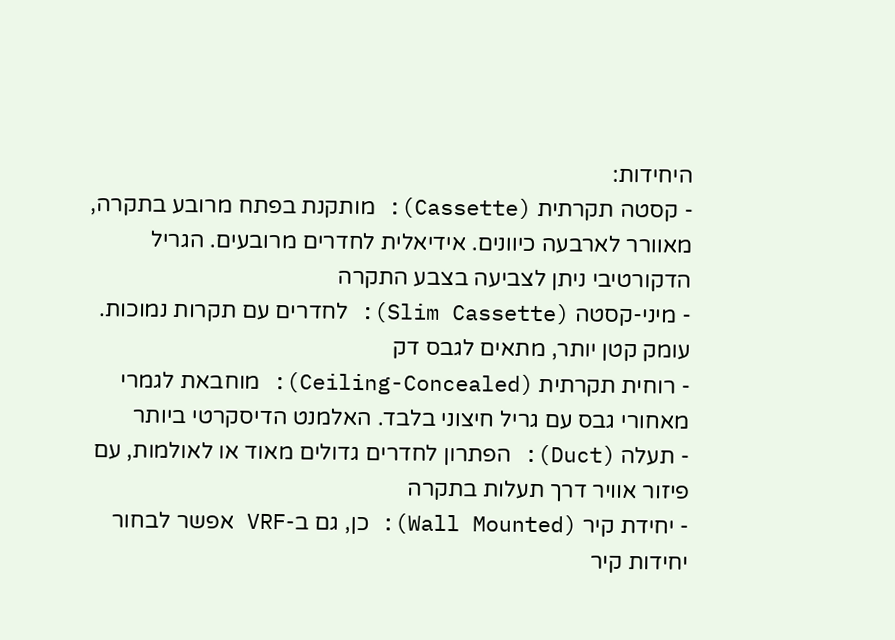היחידות:
- קסטה תקרתית (Cassette): מותקנת בפתח מרובע בתקרה, מאוורר לארבעה כיוונים. אידיאלית לחדרים מרובעים. הגריל הדקורטיבי ניתן לצביעה בצבע התקרה
- מיני-קסטה (Slim Cassette): לחדרים עם תקרות נמוכות. עומק קטן יותר, מתאים לגבס דק
- רוחית תקרתית (Ceiling-Concealed): מוחבאת לגמרי מאחורי גבס עם גריל חיצוני בלבד. האלמנט הדיסקרטי ביותר
- תעלה (Duct): הפתרון לחדרים גדולים מאוד או לאולמות, עם פיזור אוויר דרך תעלות בתקרה
- יחידת קיר (Wall Mounted): כן, גם ב-VRF אפשר לבחור יחידות קיר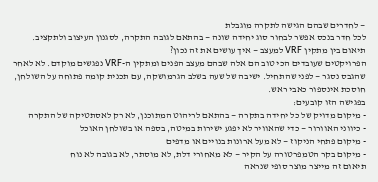— לחדרים שבהם הגישה לתקרה מוגבלת
לכל חדר בנכס אפשר לבחור סוג יחידה שונה — בהתאם לגובה התקרה, לסגנון העיצוב ולתקציב.
תיאום בין מתקין VRF למעצב — איך עושים את זה נכון?
הפרויקטים שעובדים הכי טוב הם אלה שבהם מעצב הפנים ומתקין ה-VRF נפגשים מוקדם. לא לאחר שהגבס נסגר — לפני שהתחיל. ישיבה של שעה בשלב הגרמושקה, עם תכנית קומה פתוחה על השולחן, חוסכת אינספור כאבי ראש.
בפגישה הזו קובעים:
- מיקום מדויק של כל יחידה בתקרה — בהתאם לריהוט המתוכנן, לא רק לאסתטיקה של התקרה
- כיווני האוורור — כדי שהאוויר לא יפגע ישירות במיטה, בספה או בשולחן האוכל
- מיקום פתחי הניקוז — לא מעל ארונות בנויים או מדפים
- מיקום בקר הטמפרטורה על הקיר — לא מאחורי דלת, לא מוסתר, לא בגובה לא נוח
תיאום זה מייצר מוצר סופי שנראה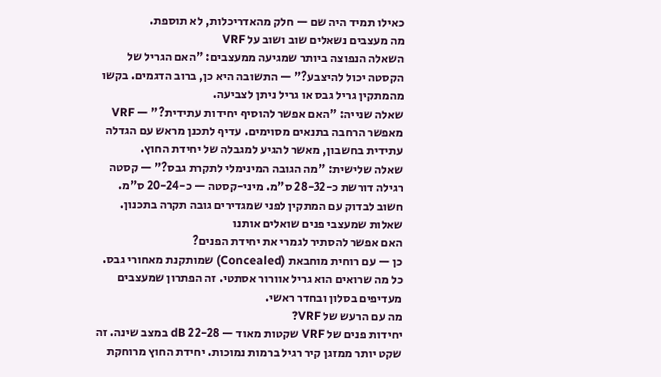כאילו תמיד היה שם — חלק מהאדריכלות, לא תוספת.
מה מעצבים נשאלים שוב ושוב על VRF
השאלה הנפוצה ביותר שמגיעה ממעצבים: "האם הגריל של הקסטה יכול להיצבע?" — התשובה היא כן, ברוב הדגמים. בקשו מהמתקין גריל גבס או גריל ניתן לצביעה.
שאלה שנייה: "האם אפשר להוסיף יחידות עתידית?" — VRF מאפשר הרחבה בתנאים מסוימים. עדיף לתכנן מראש עם הגדלה עתידית בחשבון, מאשר להגיע למגבלה של יחידת החוץ.
שאלה שלישית: "מה הגובה המינימלי לתקרת גבס?" — קסטה רגילה דורשת כ-28-32 ס"מ. מיני-קסטה — כ-20-24 ס"מ. חשוב לבדוק עם המתקין לפני שמגדירים גובה תקרה בתכנון.
שאלות שמעצבי פנים שואלים אותנו
האם אפשר להסתיר לגמרי את יחידת הפנים?
כן — עם רוחית מוחבאת (Concealed) שמותקנת מאחורי גבס. כל מה שרואים הוא גריל אוורור אסתטי. זה הפתרון שמעצבים מעדיפים בסלון ובחדר ראשי.
מה עם הרעש של VRF?
יחידות פנים של VRF שקטות מאוד — 22-28 dB במצב שינה. זה שקט יותר ממזגן קיר רגיל ברמות נמוכות. יחידת החוץ מרוחקת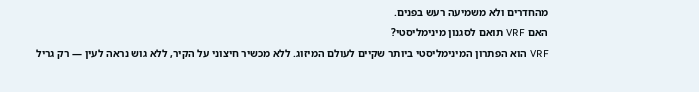מהחדרים ולא משמיעה רעש בפנים.
האם VRF תואם לסגנון מינימליסטי?
VRF הוא הפתרון המינימליסטי ביותר שקיים לעולם המיזוג. ללא מכשיר חיצוני על הקיר, ללא גוש נראה לעין — רק גריל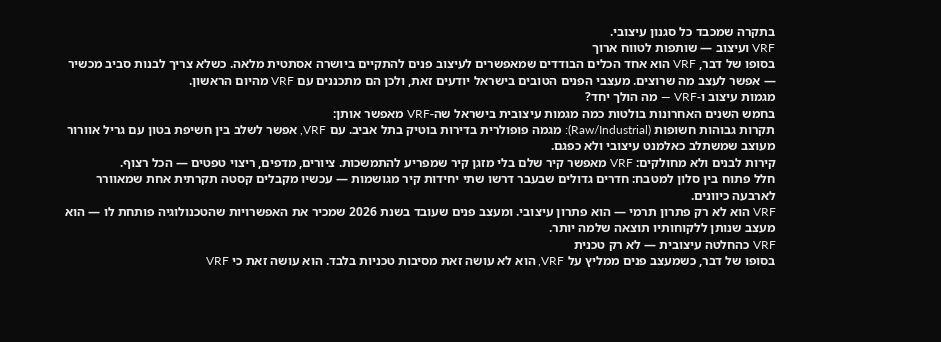בתקרה שמכבד כל סגנון עיצובי.
VRF ועיצוב — שותפות לטווח ארוך
בסופו של דבר, VRF הוא אחד הכלים הבודדים שמאפשרים לעיצוב פנים להתקיים ביושרה אסתטית מלאה. כשלא צריך לבנות סביב מכשיר — אפשר לעצב מה שרוצים. מעצבי הפנים הטובים בישראל יודעים זאת, ולכן הם מתכננים עם VRF מהיום הראשון.
מגמות עיצוב ו-VRF — מה הולך יחד?
בחמש השנים האחרונות בולטות כמה מגמות עיצובית בישראל שה-VRF מאפשר אותן:
תקרות גבוהות חשופות (Raw/Industrial): מגמה פופולרית בדירות בוטיק בתל אביב. עם VRF, אפשר לשלב בין חשיפת בטון עם גריל אוורור מעוצב שמשתלב כאלמנט עיצובי ולא כפגם.
קירות לבנים ולא מחולקים: VRF מאפשר קיר שלם בלי מזגן קיר שמפריע להתמשכות. ציורים, מדפים, ריצוי טפטים — הכל רצוף.
חלל פתוח בין סלון למטבח: חדרים גדולים שבעבר דרשו שתי יחידות קיר מגושמות — עכשיו מקבלים קסטה תקרתית אחת שמאוורר לארבעה כיוונים.
VRF הוא לא רק פתרון תרמי — הוא פתרון עיצובי. ומעצב פנים שעובד בשנת 2026 שמכיר את האפשרויות שהטכנולוגיה פותחת לו — הוא מעצב שנותן ללקוחותיו תוצאה שלמה יותר.
VRF כהחלטה עיצובית — לא רק טכנית
בסופו של דבר, כשמעצב פנים ממליץ על VRF, הוא לא עושה זאת מסיבות טכניות בלבד. הוא עושה זאת כי VRF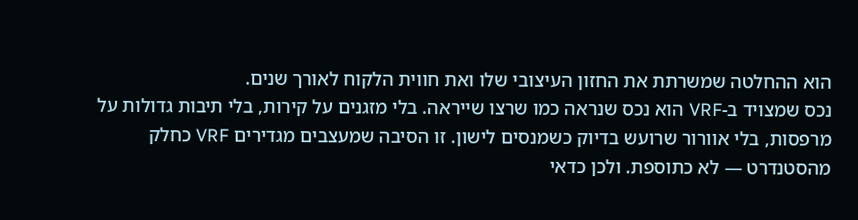הוא ההחלטה שמשרתת את החזון העיצובי שלו ואת חווית הלקוח לאורך שנים.
נכס שמצויד ב-VRF הוא נכס שנראה כמו שרצו שייראה. בלי מזגנים על קירות, בלי תיבות גדולות על מרפסות, בלי אוורור שרועש בדיוק כשמנסים לישון. זו הסיבה שמעצבים מגדירים VRF כחלק מהסטנדרט — לא כתוספת. ולכן כדאי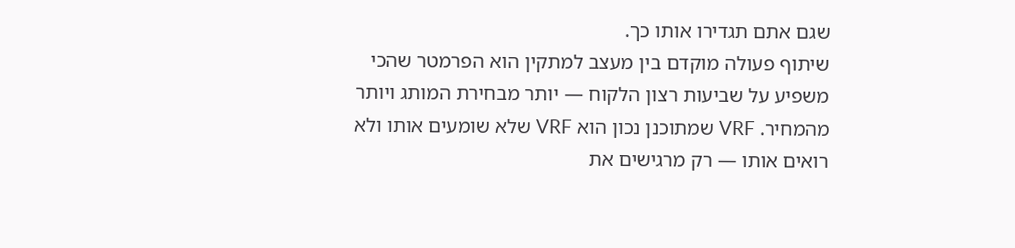שגם אתם תגדירו אותו כך.
שיתוף פעולה מוקדם בין מעצב למתקין הוא הפרמטר שהכי משפיע על שביעות רצון הלקוח — יותר מבחירת המותג ויותר מהמחיר. VRF שמתוכנן נכון הוא VRF שלא שומעים אותו ולא רואים אותו — רק מרגישים את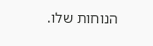הנוחות שלו.